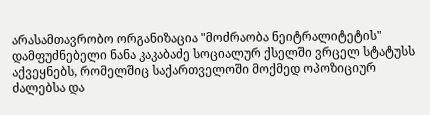არასამთავრობო ორგანიზაცია "მოძრაობა ნეიტრალიტეტის" დამფუძნებელი ნანა კაკაბაძე სოციალურ ქსელში ვრცელ სტატუსს აქვეყნებს, რომელშიც საქართველოში მოქმედ ოპოზიციურ ძალებსა და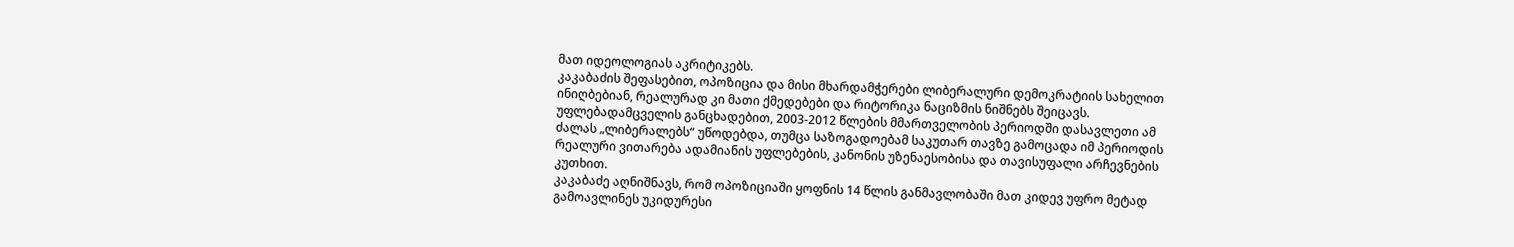მათ იდეოლოგიას აკრიტიკებს.
კაკაბაძის შეფასებით, ოპოზიცია და მისი მხარდამჭერები ლიბერალური დემოკრატიის სახელით ინიღბებიან, რეალურად კი მათი ქმედებები და რიტორიკა ნაციზმის ნიშნებს შეიცავს.
უფლებადამცველის განცხადებით, 2003-2012 წლების მმართველობის პერიოდში დასავლეთი ამ ძალას „ლიბერალებს“ უწოდებდა, თუმცა საზოგადოებამ საკუთარ თავზე გამოცადა იმ პერიოდის რეალური ვითარება ადამიანის უფლებების, კანონის უზენაესობისა და თავისუფალი არჩევნების კუთხით.
კაკაბაძე აღნიშნავს, რომ ოპოზიციაში ყოფნის 14 წლის განმავლობაში მათ კიდევ უფრო მეტად გამოავლინეს უკიდურესი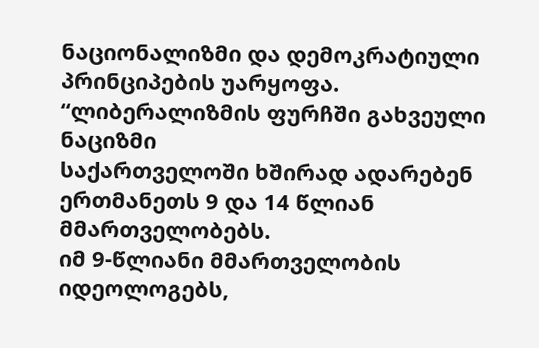ნაციონალიზმი და დემოკრატიული პრინციპების უარყოფა.
“ლიბერალიზმის ფურჩში გახვეული ნაციზმი
საქართველოში ხშირად ადარებენ ერთმანეთს 9 და 14 წლიან მმართველობებს.
იმ 9-წლიანი მმართველობის იდეოლოგებს,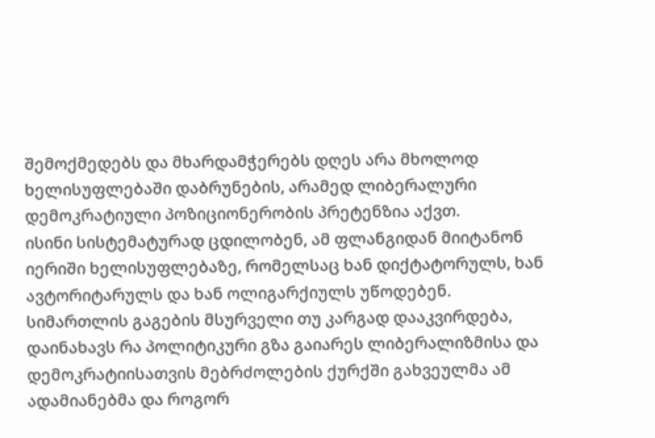შემოქმედებს და მხარდამჭერებს დღეს არა მხოლოდ ხელისუფლებაში დაბრუნების, არამედ ლიბერალური დემოკრატიული პოზიციონერობის პრეტენზია აქვთ.
ისინი სისტემატურად ცდილობენ, ამ ფლანგიდან მიიტანონ იერიში ხელისუფლებაზე, რომელსაც ხან დიქტატორულს, ხან ავტორიტარულს და ხან ოლიგარქიულს უწოდებენ.
სიმართლის გაგების მსურველი თუ კარგად დააკვირდება, დაინახავს რა პოლიტიკური გზა გაიარეს ლიბერალიზმისა და დემოკრატიისათვის მებრძოლების ქურქში გახვეულმა ამ ადამიანებმა და როგორ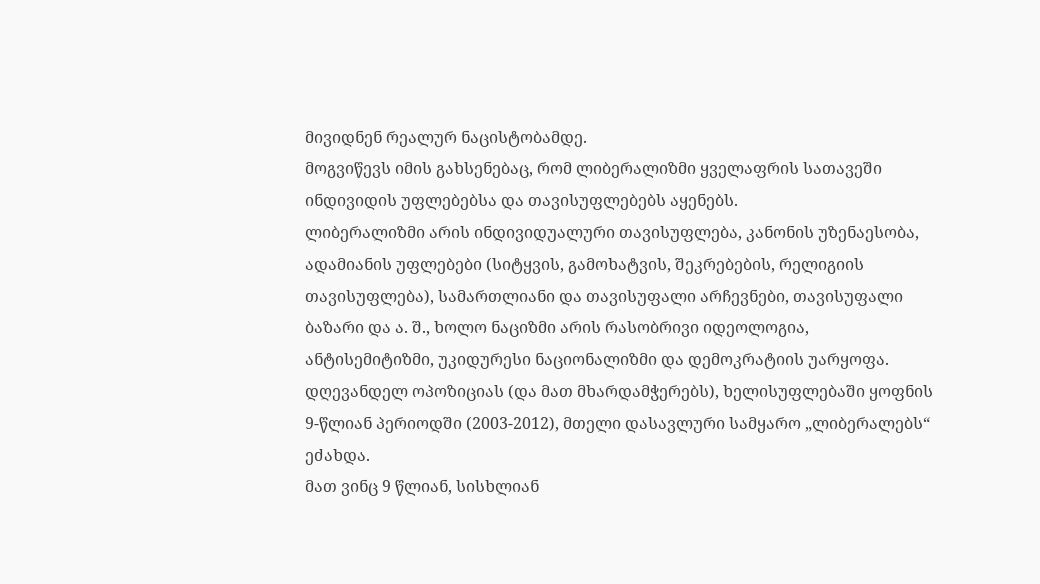მივიდნენ რეალურ ნაცისტობამდე.
მოგვიწევს იმის გახსენებაც, რომ ლიბერალიზმი ყველაფრის სათავეში ინდივიდის უფლებებსა და თავისუფლებებს აყენებს.
ლიბერალიზმი არის ინდივიდუალური თავისუფლება, კანონის უზენაესობა, ადამიანის უფლებები (სიტყვის, გამოხატვის, შეკრებების, რელიგიის თავისუფლება), სამართლიანი და თავისუფალი არჩევნები, თავისუფალი ბაზარი და ა. შ., ხოლო ნაციზმი არის რასობრივი იდეოლოგია, ანტისემიტიზმი, უკიდურესი ნაციონალიზმი და დემოკრატიის უარყოფა.
დღევანდელ ოპოზიციას (და მათ მხარდამჭერებს), ხელისუფლებაში ყოფნის 9-წლიან პერიოდში (2003-2012), მთელი დასავლური სამყარო „ლიბერალებს“ ეძახდა.
მათ ვინც 9 წლიან, სისხლიან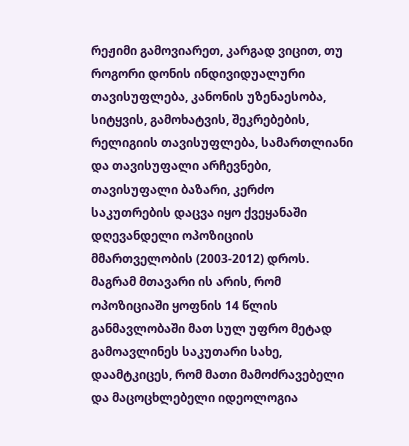რეჟიმი გამოვიარეთ, კარგად ვიცით, თუ როგორი დონის ინდივიდუალური თავისუფლება, კანონის უზენაესობა, სიტყვის, გამოხატვის, შეკრებების, რელიგიის თავისუფლება, სამართლიანი და თავისუფალი არჩევნები, თავისუფალი ბაზარი, კერძო საკუთრების დაცვა იყო ქვეყანაში დღევანდელი ოპოზიციის მმართველობის (2003-2012) დროს.
მაგრამ მთავარი ის არის, რომ ოპოზიციაში ყოფნის 14 წლის განმავლობაში მათ სულ უფრო მეტად გამოავლინეს საკუთარი სახე, დაამტკიცეს, რომ მათი მამოძრავებელი და მაცოცხლებელი იდეოლოგია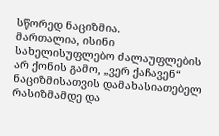სწორედ ნაციზმია.
მართალია, ისინი სახელისუფლებო ძალაუფლების არ ქონის გამო, „ვერ ქაჩავენ“ ნაციზმისათვის დამახასიათებელ რასიზმამდე და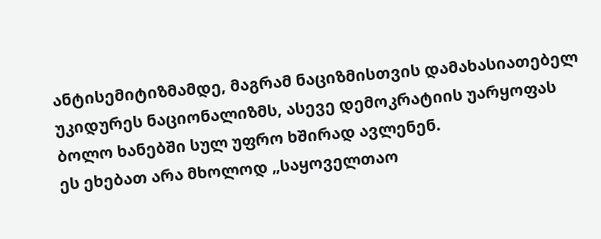ანტისემიტიზმამდე, მაგრამ ნაციზმისთვის დამახასიათებელ უკიდურეს ნაციონალიზმს, ასევე დემოკრატიის უარყოფას ბოლო ხანებში სულ უფრო ხშირად ავლენენ.
ეს ეხებათ არა მხოლოდ „საყოველთაო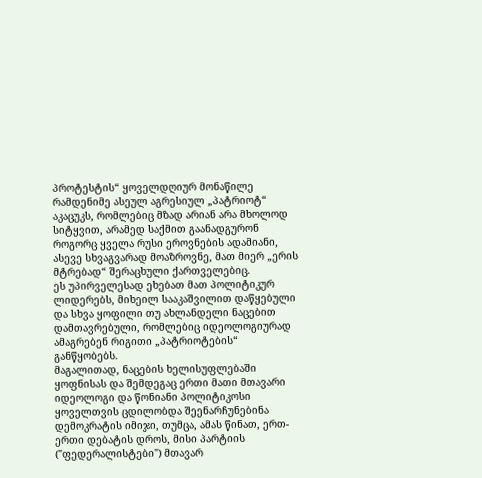პროტესტის“ ყოველდღიურ მონაწილე რამდენიმე ასეულ აგრესიულ „პატრიოტ“ აკაცუკს, რომლებიც მზად არიან არა მხოლოდ სიტყვით, არამედ საქმით გაანადგურონ როგორც ყველა რუსი ეროვნების ადამიანი, ასევე სხვაგვარად მოაზროვნე, მათ მიერ „ერის მტრებად“ შერაცხული ქართველებიც.
ეს უპირველესად ეხებათ მათ პოლიტიკურ ლიდერებს, მიხეილ სააკაშვილით დაწყებული და სხვა ყოფილი თუ ახლანდელი ნაცებით დამთავრებული, რომლებიც იდეოლოგიურად ამაგრებენ რიგითი „პატრიოტების“ განწყობებს.
მაგალითად, ნაცების ხელისუფლებაში ყოფნისას და შემდეგაც ერთი მათი მთავარი იდეოლოგი და წონიანი პოლიტიკოსი ყოველთვის ცდილობდა შეენარჩუნებინა დემოკრატის იმიჯი, თუმცა, ამას წინათ, ერთ-ერთი დებატის დროს, მისი პარტიის ("ფედერალისტები") მთავარ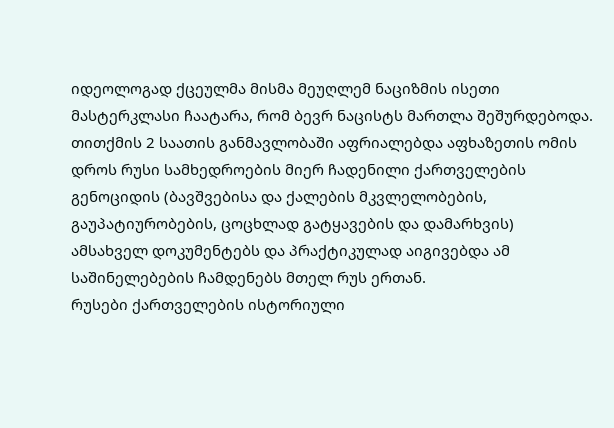იდეოლოგად ქცეულმა მისმა მეუღლემ ნაციზმის ისეთი მასტერკლასი ჩაატარა, რომ ბევრ ნაცისტს მართლა შეშურდებოდა.
თითქმის 2 საათის განმავლობაში აფრიალებდა აფხაზეთის ომის დროს რუსი სამხედროების მიერ ჩადენილი ქართველების გენოციდის (ბავშვებისა და ქალების მკვლელობების, გაუპატიურობების, ცოცხლად გატყავების და დამარხვის) ამსახველ დოკუმენტებს და პრაქტიკულად აიგივებდა ამ საშინელებების ჩამდენებს მთელ რუს ერთან.
რუსები ქართველების ისტორიული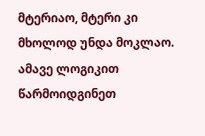მტერიაო, მტერი კი მხოლოდ უნდა მოკლაო.
ამავე ლოგიკით წარმოიდგინეთ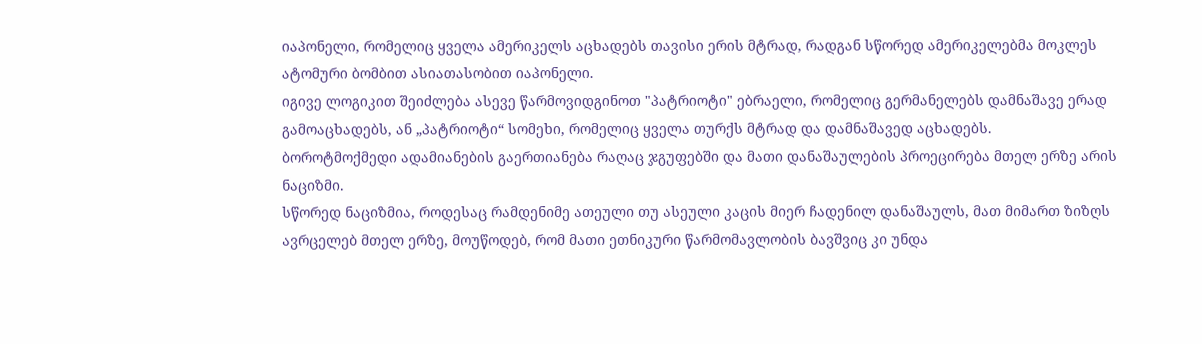იაპონელი, რომელიც ყველა ამერიკელს აცხადებს თავისი ერის მტრად, რადგან სწორედ ამერიკელებმა მოკლეს ატომური ბომბით ასიათასობით იაპონელი.
იგივე ლოგიკით შეიძლება ასევე წარმოვიდგინოთ "პატრიოტი" ებრაელი, რომელიც გერმანელებს დამნაშავე ერად გამოაცხადებს, ან „პატრიოტი“ სომეხი, რომელიც ყველა თურქს მტრად და დამნაშავედ აცხადებს.
ბოროტმოქმედი ადამიანების გაერთიანება რაღაც ჯგუფებში და მათი დანაშაულების პროეცირება მთელ ერზე არის ნაციზმი.
სწორედ ნაციზმია, როდესაც რამდენიმე ათეული თუ ასეული კაცის მიერ ჩადენილ დანაშაულს, მათ მიმართ ზიზღს ავრცელებ მთელ ერზე, მოუწოდებ, რომ მათი ეთნიკური წარმომავლობის ბავშვიც კი უნდა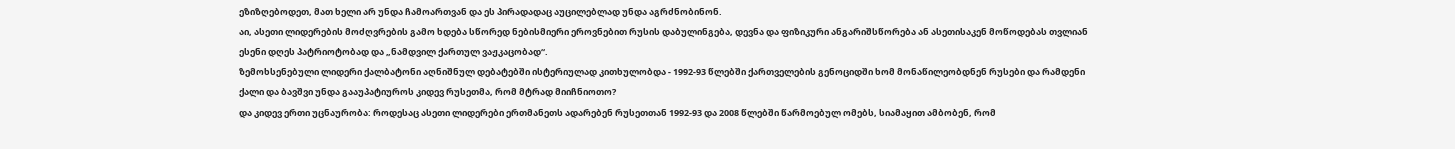ეზიზღებოდეთ, მათ ხელი არ უნდა ჩამოართვან და ეს პირადადაც აუცილებლად უნდა აგრძნობინონ.
აი, ასეთი ლიდერების მოძღვრების გამო ხდება სწორედ ნებისმიერი ეროვნებით რუსის დაბულინგება, დევნა და ფიზიკური ანგარიშსწორება ან ასეთისაკენ მოწოდებას თვლიან ესენი დღეს პატრიოტობად და „ნამდვილ ქართულ ვაჟკაცობად“.
ზემოხსენებული ლიდერი ქალბატონი აღნიშნულ დებატებში ისტერიულად კითხულობდა - 1992-93 წლებში ქართველების გენოციდში ხომ მონაწილეობდნენ რუსები და რამდენი ქალი და ბავშვი უნდა გააუპატიუროს კიდევ რუსეთმა, რომ მტრად მიიჩნიოთო?
და კიდევ ერთი უცნაურობა: როდესაც ასეთი ლიდერები ერთმანეთს ადარებენ რუსეთთან 1992-93 და 2008 წლებში წარმოებულ ომებს, სიამაყით ამბობენ, რომ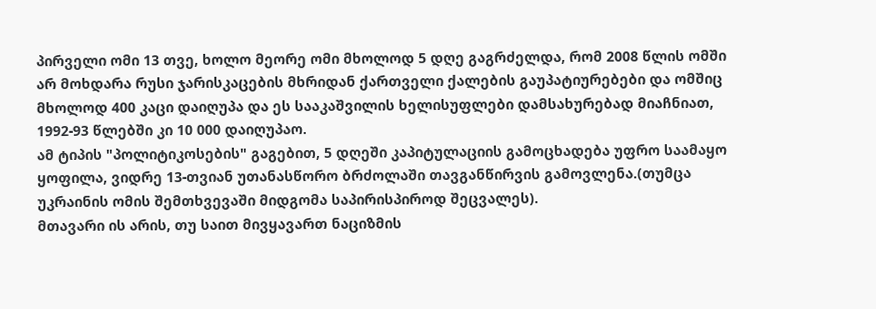პირველი ომი 13 თვე, ხოლო მეორე ომი მხოლოდ 5 დღე გაგრძელდა, რომ 2008 წლის ომში არ მოხდარა რუსი ჯარისკაცების მხრიდან ქართველი ქალების გაუპატიურებები და ომშიც მხოლოდ 400 კაცი დაიღუპა და ეს სააკაშვილის ხელისუფლები დამსახურებად მიაჩნიათ, 1992-93 წლებში კი 10 000 დაიღუპაო.
ამ ტიპის "პოლიტიკოსების" გაგებით, 5 დღეში კაპიტულაციის გამოცხადება უფრო საამაყო ყოფილა, ვიდრე 13-თვიან უთანასწორო ბრძოლაში თავგანწირვის გამოვლენა.(თუმცა უკრაინის ომის შემთხვევაში მიდგომა საპირისპიროდ შეცვალეს).
მთავარი ის არის, თუ საით მივყავართ ნაციზმის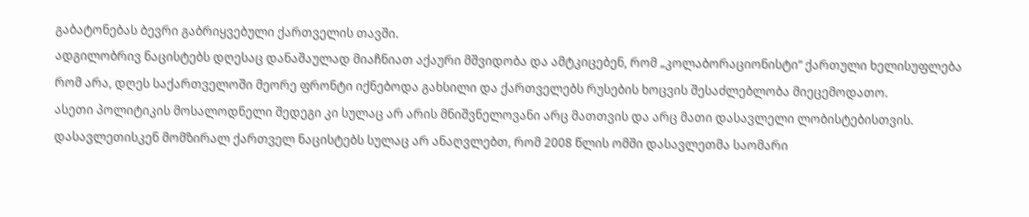გაბატონებას ბევრი გაბრიყვებული ქართველის თავში.
ადგილობრივ ნაცისტებს დღესაც დანაშაულად მიაჩნიათ აქაური მშვიდობა და ამტკიცებენ, რომ „კოლაბორაციონისტი“ ქართული ხელისუფლება რომ არა, დღეს საქართველოში მეორე ფრონტი იქნებოდა გახსილი და ქართველებს რუსების ხოცვის შესაძლებლობა მიეცემოდათო.
ასეთი პოლიტიკის მოსალოდნელი შედეგი კი სულაც არ არის მნიშვნელოვანი არც მათთვის და არც მათი დასავლელი ლობისტებისთვის.
დასავლეთისკენ მომზირალ ქართველ ნაცისტებს სულაც არ ანაღვლებთ, რომ 2008 წლის ომში დასავლეთმა საომარი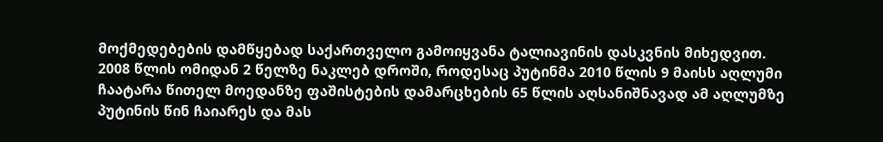მოქმედებების დამწყებად საქართველო გამოიყვანა ტალიავინის დასკვნის მიხედვით.
2008 წლის ომიდან 2 წელზე ნაკლებ დროში, როდესაც პუტინმა 2010 წლის 9 მაისს აღლუმი ჩაატარა წითელ მოედანზე ფაშისტების დამარცხების 65 წლის აღსანიშნავად ამ აღლუმზე პუტინის წინ ჩაიარეს და მას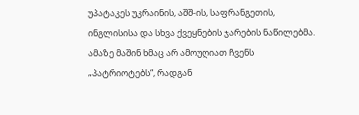უპატაკეს უკრაინის, აშშ-ის, საფრანგეთის, ინგლისისა და სხვა ქვეყნების ჯარების ნაწილებმა.
ამაზე მაშინ ხმაც არ ამოუღიათ ჩვენს „პატრიოტებს“, რადგან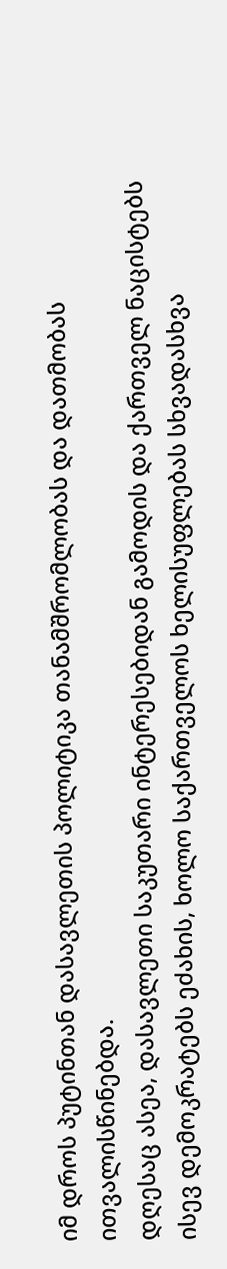იმ დროს პუტინთან დასავლეთის პოლიტიკა თანამშრომლობას და დათმობას ითვალისწინებდა.
დღესაც ასეა, დასავლეთი საკუთარი ინტერესებიდან გამოდის და ქართველ ნაცისტებს ისევ დემოკრატებს ეძახის, ხოლო საქართველოს ხელისუფლებას სხვადასხვა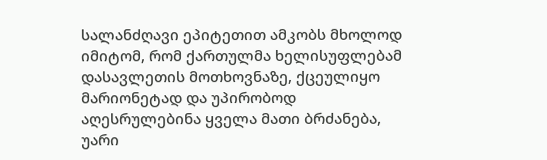სალანძღავი ეპიტეთით ამკობს მხოლოდ იმიტომ, რომ ქართულმა ხელისუფლებამ დასავლეთის მოთხოვნაზე, ქცეულიყო მარიონეტად და უპირობოდ აღესრულებინა ყველა მათი ბრძანება, უარი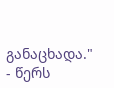განაცხადა." - წერს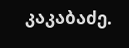კაკაბაძე.